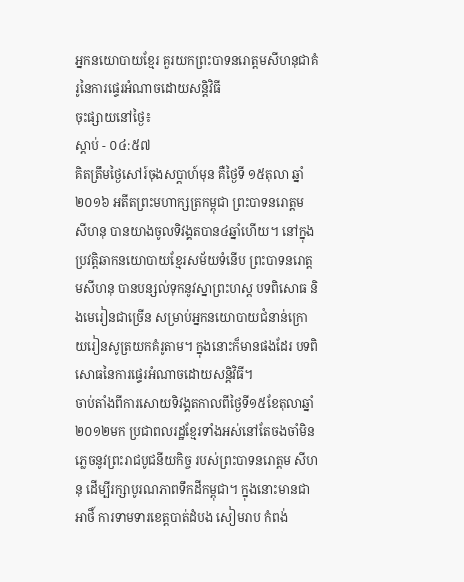អ្នកនយោបាយខ្មែរ គួរយកព្រះបាទនរោត្តមសីហនុជាគំរូនៃការផ្ទេរអំណាចដោយសន្តិវិធី
ចុះផ្សាយនៅថ្ងៃ៖
ស្តាប់ - ០៤:៥៧
គិតត្រឹមថ្ងៃសៅរ៍ចុងសប្ដាហ៍មុន គឺថ្ងៃទី ១៥តុលា ឆ្នាំ២០១៦ អតីតព្រះមហាក្សត្រកម្ពុជា ព្រះបាទនរោត្តម សីហនុ បានយាងចូលទិវង្គតបាន៤ឆ្នាំហើយ។ នៅក្នុងប្រវត្តិឆាកនយោបាយខ្មែរសម័យទំនើប ព្រះបាទនរោត្តមសីហនុ បានបន្សល់ទុកនូវស្នាព្រះហស្ត បទពិសោធ និងមេរៀនជាច្រើន សម្រាប់អ្នកនយោបាយជំនាន់ក្រោយរៀនសូត្រយកគំរូតាម។ ក្នុងនោះក៏មានផងដែរ បទពិសោធនៃការផ្ទេរអំណាចដោយសន្តិវិធី។
ចាប់តាំងពីការសោយទិវង្គតកាលពីថ្ងៃទី១៥ខែតុលាឆ្នាំ២០១២មក ប្រជាពលរដ្ឋខ្មែរទាំងអស់នៅតែចងចាំមិនភ្លេចនូវព្រះរាជបូជនីយកិច្ច របស់ព្រះបាទនរោត្តម សីហនុ ដើម្បីរក្សាបូរណភាពទឹកដីកម្ពុជា។ ក្នុងនោះមានជាអាថិ៍ ការទាមទារខេត្តបាត់ដំបង សៀមរាប កំពង់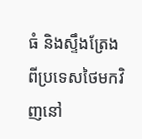ធំ និងស្ទឹងត្រែង ពីប្រទេសថៃមកវិញនៅ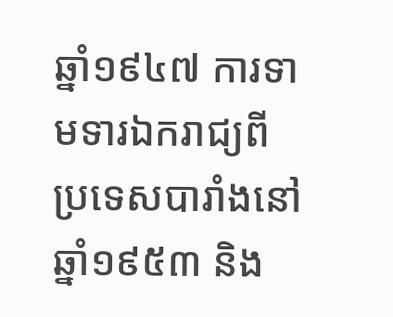ឆ្នាំ១៩៤៧ ការទាមទារឯករាជ្យពីប្រទេសបារាំងនៅឆ្នាំ១៩៥៣ និង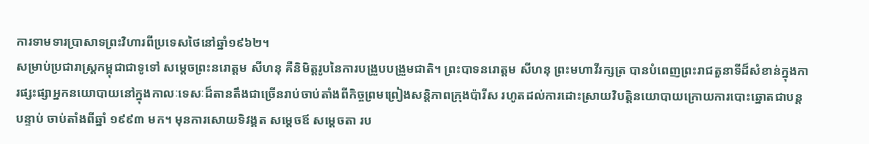ការទាមទារប្រាសាទព្រះវិហារពីប្រទេសថៃនៅឆ្នាំ១៩៦២។
សម្រាប់ប្រជារាស្រ្តកម្ពុជាជាទូទៅ សម្តេចព្រះនរោត្តម សីហនុ គឺនិមិត្តរូបនៃការបង្រួបបង្រួមជាតិ។ ព្រះបាទនរោត្តម សីហនុ ព្រះមហាវីរក្សត្រ បានបំពេញព្រះរាជតួនាទីដ៏សំខាន់ក្នុងការផ្សះផ្សាអ្នកនយោបាយនៅក្នុងកាលៈទេសៈដ៏តានតឹងជាច្រើនរាប់ចាប់តាំងពីកិច្ចព្រមព្រៀងសន្តិភាពក្រុងប៉ារីស រហូតដល់ការដោះស្រាយវិបត្តិនយោបាយក្រោយការបោះឆ្នោតជាបន្តបន្ទាប់ ចាប់តាំងពីឆ្នាំ ១៩៩៣ មក។ មុនការសោយទិវង្គត សម្តេចឪ សម្តេចតា រប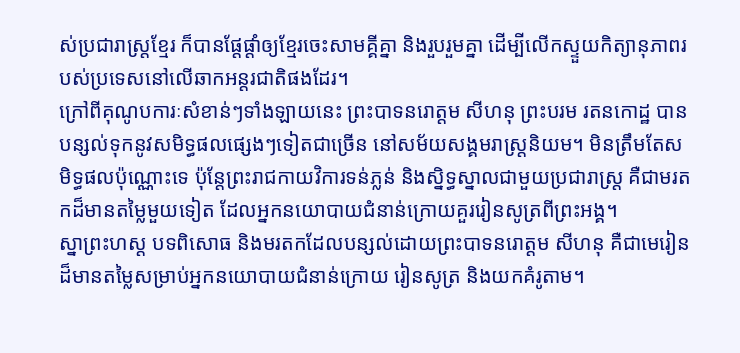ស់ប្រជារាស្ត្រខ្មែរ ក៏បានផ្តែផ្តាំឲ្យខ្មែរចេះសាមគ្គីគ្នា និងរួបរួមគ្នា ដើម្បីលើកស្ទួយកិត្យានុភាពរបស់ប្រទេសនៅលើឆាកអន្តរជាតិផងដែរ។
ក្រៅពីគុណូបការៈសំខាន់ៗទាំងឡាយនេះ ព្រះបាទនរោត្តម សីហនុ ព្រះបរម រតនកោដ្ឋ បានបន្សល់ទុកនូវសមិទ្ធផលផ្សេងៗទៀតជាច្រើន នៅសម័យសង្គមរាស្ត្រនិយម។ មិនត្រឹមតែសមិទ្ធផលប៉ុណ្ណោះទេ ប៉ុន្តែព្រះរាជកាយវិការទន់ភ្លន់ និងស្និទ្ធស្នាលជាមួយប្រជារាស្ត្រ គឺជាមរតកដ៏មានតម្លៃមួយទៀត ដែលអ្នកនយោបាយជំនាន់ក្រោយគួររៀនសូត្រពីព្រះអង្គ។
ស្នាព្រះហស្ត បទពិសោធ និងមរតកដែលបន្សល់ដោយព្រះបាទនរោត្តម សីហនុ គឺជាមេរៀនដ៏មានតម្លៃសម្រាប់អ្នកនយោបាយជំនាន់ក្រោយ រៀនសូត្រ និងយកគំរូតាម។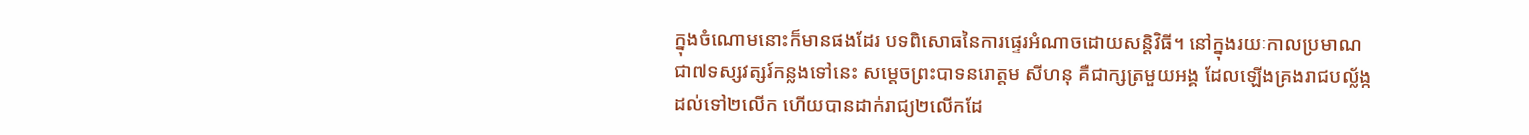ក្នុងចំណោមនោះក៏មានផងដែរ បទពិសោធនៃការផ្ទេរអំណាចដោយសន្តិវិធី។ នៅក្នុងរយៈកាលប្រមាណជា៧ទស្សវត្សរ៍កន្លងទៅនេះ សម្ដេចព្រះបាទនរោត្តម សីហនុ គឺជាក្សត្រមួយអង្គ ដែលឡើងគ្រងរាជបល្ល័ង្កដល់ទៅ២លើក ហើយបានដាក់រាជ្យ២លើកដែ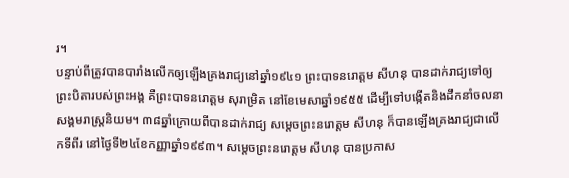រ។
បន្ទាប់ពីត្រូវបានបារាំងលើកឲ្យឡើងគ្រងរាជ្យនៅឆ្នាំ១៩៤១ ព្រះបាទនរោត្តម សីហនុ បានដាក់រាជ្យទៅឲ្យព្រះបិតារបស់ព្រះអង្គ គឺព្រះបាទនរោត្តម សុរាម្រិត នៅខែមេសាឆ្នាំ១៩៥៥ ដើម្បីទៅបង្កើតនិងដឹកនាំចលនាសង្គមរាស្រ្តនិយម។ ៣៨ឆ្នាំក្រោយពីបានដាក់រាជ្យ សម្តេចព្រះនរោត្តម សីហនុ ក៏បានឡើងគ្រងរាជ្យជាលើកទីពីរ នៅថ្ងៃទី២៤ខែកញ្ញាឆ្នាំ១៩៩៣។ សម្តេចព្រះនរោត្តម សីហនុ បានប្រកាស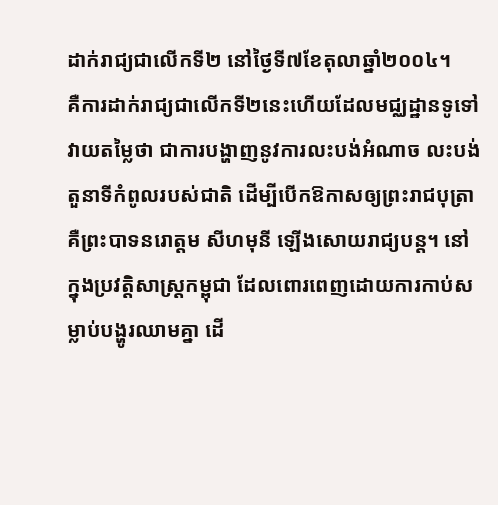ដាក់រាជ្យជាលើកទី២ នៅថ្ងៃទី៧ខែតុលាឆ្នាំ២០០៤។
គឺការដាក់រាជ្យជាលើកទី២នេះហើយដែលមជ្ឈដ្ឋានទូទៅវាយតម្លៃថា ជាការបង្ហាញនូវការលះបង់អំណាច លះបង់តួនាទីកំពូលរបស់ជាតិ ដើម្បីបើកឱកាសឲ្យព្រះរាជបុត្រា គឺព្រះបាទនរោត្តម សីហមុនី ឡើងសោយរាជ្យបន្ត។ នៅក្នុងប្រវត្តិសាស្ត្រកម្ពុជា ដែលពោរពេញដោយការកាប់សម្លាប់បង្ហូរឈាមគ្នា ដើ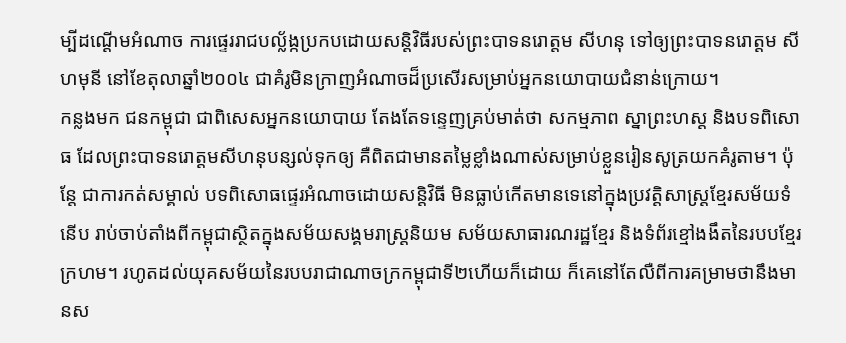ម្បីដណ្ដើមអំណាច ការផ្ទេររាជបល្ល័ង្កប្រកបដោយសន្តិវិធីរបស់ព្រះបាទនរោត្តម សីហនុ ទៅឲ្យព្រះបាទនរោត្តម សីហមុនី នៅខែតុលាឆ្នាំ២០០៤ ជាគំរូមិនក្រាញអំណាចដ៏ប្រសើរសម្រាប់អ្នកនយោបាយជំនាន់ក្រោយ។
កន្លងមក ជនកម្ពុជា ជាពិសេសអ្នកនយោបាយ តែងតែទន្ទេញគ្រប់មាត់ថា សកម្មភាព ស្នាព្រះហស្ត និងបទពិសោធ ដែលព្រះបាទនរោត្តមសីហនុបន្សល់ទុកឲ្យ គឺពិតជាមានតម្លៃខ្លាំងណាស់សម្រាប់ខ្លួនរៀនសូត្រយកគំរូតាម។ ប៉ុន្តែ ជាការកត់សម្គាល់ បទពិសោធផ្ទេរអំណាចដោយសន្តិវិធី មិនធ្លាប់កើតមានទេនៅក្នុងប្រវត្តិសាស្ត្រខ្មែរសម័យទំនើប រាប់ចាប់តាំងពីកម្ពុជាស្ថិតក្នុងសម័យសង្គមរាស្ត្រនិយម សម័យសាធារណរដ្ឋខ្មែរ និងទំព័រខ្មៅងងឹតនៃរបបខ្មែរក្រហម។ រហូតដល់យុគសម័យនៃរបបរាជាណាចក្រកម្ពុជាទី២ហើយក៏ដោយ ក៏គេនៅតែលឺពីការគម្រាមថានឹងមានស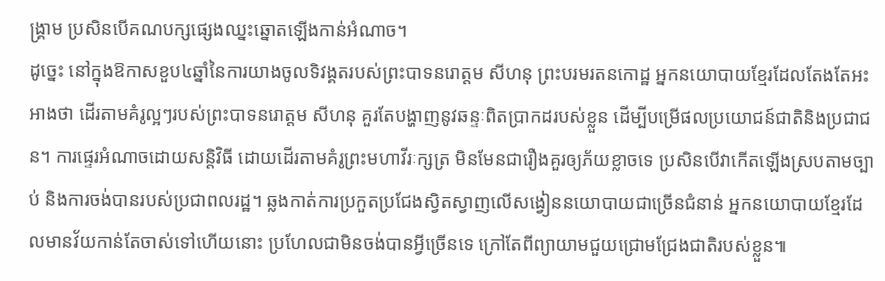ង្គ្រាម ប្រសិនបើគណបក្សផ្សេងឈ្នះឆ្នោតឡើងកាន់អំណាច។
ដូច្នេះ នៅក្នុងឱកាសខួប៤ឆ្នាំនៃការយាងចូលទិវង្គតរបស់ព្រះបាទនរោត្តម សីហនុ ព្រះបរមរតនកោដ្ឋ អ្នកនយោបាយខ្មែរដែលតែងតែអះអាងថា ដើរតាមគំរូល្អៗរបស់ព្រះបាទនរោត្តម សីហនុ គួរតែបង្ហាញនូវឆន្ទៈពិតប្រាកដរបស់ខ្លួន ដើម្បីបម្រើផលប្រយោជន៍ជាតិនិងប្រជាជន។ ការផ្ទេរអំណាចដោយសន្តិវិធី ដោយដើរតាមគំរូព្រះមហាវីរៈក្សត្រ មិនមែនជារឿងគួរឲ្យភ័យខ្លាចទេ ប្រសិនបើវាកើតឡើងស្របតាមច្បាប់ និងការចង់បានរបស់ប្រជាពលរដ្ឋ។ ឆ្លងកាត់ការប្រកួតប្រជែងស្វិតស្វាញលើសង្វៀននយោបាយជាច្រើនជំនាន់ អ្នកនយោបាយខ្មែរដែលមានវ័យកាន់តែចាស់ទៅហើយនោះ ប្រហែលជាមិនចង់បានអ្វីច្រើនទេ ក្រៅតែពីព្យាយាមជួយជ្រោមជ្រែងជាតិរបស់ខ្លួន៕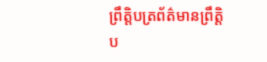ព្រឹត្តិបត្រព័ត៌មានព្រឹត្តិប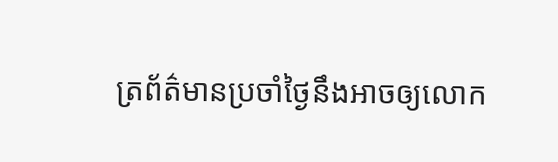ត្រព័ត៌មានប្រចាំថ្ងៃនឹងអាចឲ្យលោក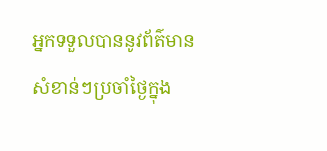អ្នកទទួលបាននូវព័ត៌មានសំខាន់ៗប្រចាំថ្ងៃក្នុង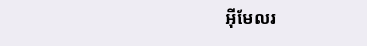អ៊ីមែលរ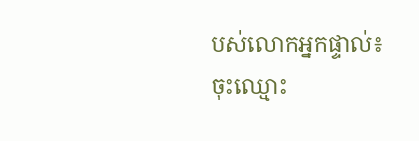បស់លោកអ្នកផ្ទាល់៖
ចុះឈ្មោះ